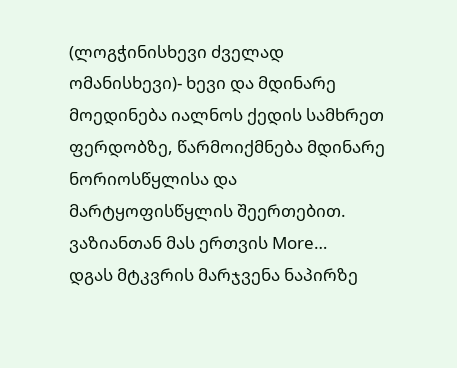(ლოგჭინისხევი ძველად ომანისხევი)- ხევი და მდინარე მოედინება იალნოს ქედის სამხრეთ ფერდობზე, წარმოიქმნება მდინარე ნორიოსწყლისა და მარტყოფისწყლის შეერთებით. ვაზიანთან მას ერთვის More…
დგას მტკვრის მარჯვენა ნაპირზე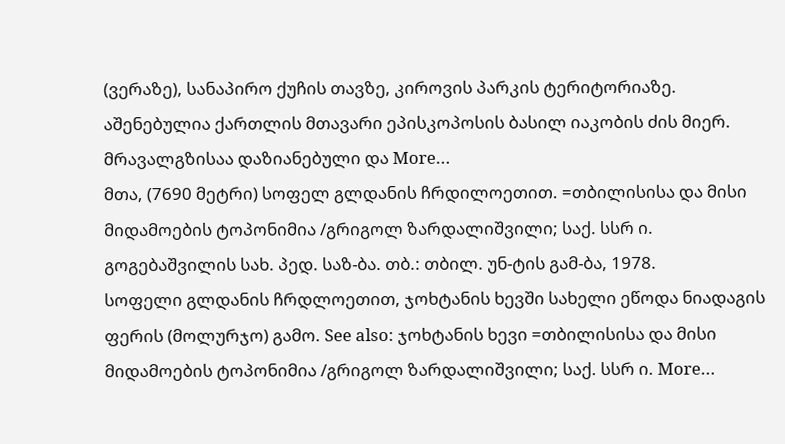(ვერაზე), სანაპირო ქუჩის თავზე, კიროვის პარკის ტერიტორიაზე. აშენებულია ქართლის მთავარი ეპისკოპოსის ბასილ იაკობის ძის მიერ. მრავალგზისაა დაზიანებული და More…
მთა, (7690 მეტრი) სოფელ გლდანის ჩრდილოეთით. =თბილისისა და მისი მიდამოების ტოპონიმია /გრიგოლ ზარდალიშვილი; საქ. სსრ ი. გოგებაშვილის სახ. პედ. საზ-ბა. თბ.: თბილ. უნ-ტის გამ-ბა, 1978.
სოფელი გლდანის ჩრდლოეთით, ჯოხტანის ხევში სახელი ეწოდა ნიადაგის ფერის (მოლურჯო) გამო. See also: ჯოხტანის ხევი =თბილისისა და მისი მიდამოების ტოპონიმია /გრიგოლ ზარდალიშვილი; საქ. სსრ ი. More…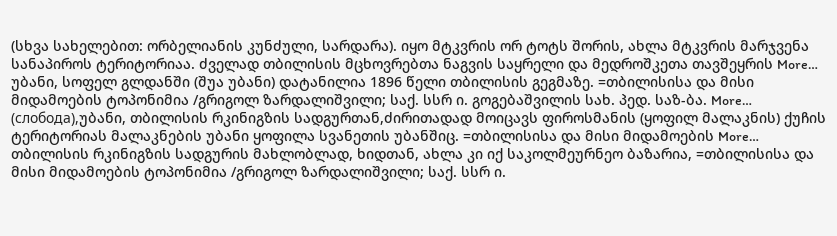(სხვა სახელებით: ორბელიანის კუნძული, სარდარა). იყო მტკვრის ორ ტოტს შორის, ახლა მტკვრის მარჯვენა სანაპიროს ტერიტორიაა. ძველად თბილისის მცხოვრებთა ნაგვის საყრელი და მედროშკეთა თავშეყრის More…
უბანი, სოფელ გლდანში (შუა უბანი) დატანილია 1896 წელი თბილისის გეგმაზე. =თბილისისა და მისი მიდამოების ტოპონიმია /გრიგოლ ზარდალიშვილი; საქ. სსრ ი. გოგებაშვილის სახ. პედ. საზ-ბა. More…
(слобода),უბანი, თბილისის რკინიგზის სადგურთან,ძირითადად მოიცავს ფიროსმანის (ყოფილ მალაკნის) ქუჩის ტერიტორიას მალაკნების უბანი ყოფილა სვანეთის უბანშიც. =თბილისისა და მისი მიდამოების More…
თბილისის რკინიგზის სადგურის მახლობლად, ხიდთან, ახლა კი იქ საკოლმეურნეო ბაზარია, =თბილისისა და მისი მიდამოების ტოპონიმია /გრიგოლ ზარდალიშვილი; საქ. სსრ ი.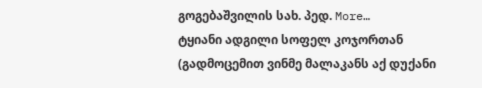გოგებაშვილის სახ. პედ. More…
ტყიანი ადგილი სოფელ კოჯორთან (გადმოცემით ვინმე მალაკანს აქ დუქანი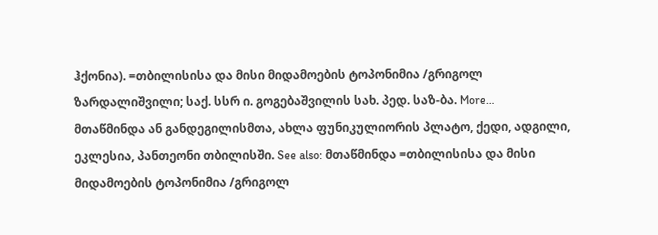ჰქონია). =თბილისისა და მისი მიდამოების ტოპონიმია /გრიგოლ ზარდალიშვილი; საქ. სსრ ი. გოგებაშვილის სახ. პედ. საზ-ბა. More…
მთაწმინდა ან განდეგილისმთა, ახლა ფუნიკულიორის პლატო, ქედი, ადგილი, ეკლესია, პანთეონი თბილისში. See also: მთაწმინდა =თბილისისა და მისი მიდამოების ტოპონიმია /გრიგოლ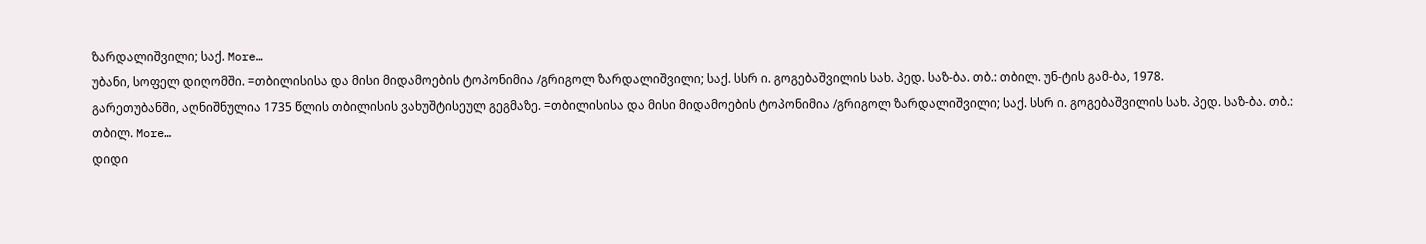ზარდალიშვილი; საქ. More…
უბანი, სოფელ დიღომში. =თბილისისა და მისი მიდამოების ტოპონიმია /გრიგოლ ზარდალიშვილი; საქ. სსრ ი. გოგებაშვილის სახ. პედ. საზ-ბა. თბ.: თბილ. უნ-ტის გამ-ბა, 1978.
გარეთუბანში, აღნიშნულია 1735 წლის თბილისის ვახუშტისეულ გეგმაზე. =თბილისისა და მისი მიდამოების ტოპონიმია /გრიგოლ ზარდალიშვილი; საქ. სსრ ი. გოგებაშვილის სახ. პედ. საზ-ბა. თბ.: თბილ. More…
დიდი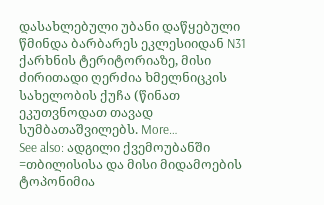დასახლებული უბანი დაწყებული წმინდა ბარბარეს ეკლესიიდან N31 ქარხნის ტერიტორიაზე, მისი ძირითადი ღერძია ხმელნიცკის სახელობის ქუჩა (წინათ ეკუთვნოდათ თავად სუმბათაშვილებს. More…
See also: ადგილი ქვემოუბანში =თბილისისა და მისი მიდამოების ტოპონიმია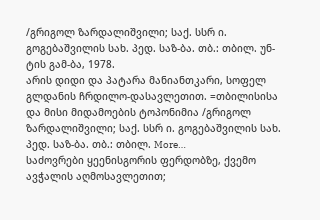/გრიგოლ ზარდალიშვილი; საქ. სსრ ი. გოგებაშვილის სახ. პედ. საზ-ბა. თბ.: თბილ. უნ-ტის გამ-ბა, 1978.
არის დიდი და პატარა მანიანთკარი, სოფელ გლდანის ჩრდილო-დასავლეთით. =თბილისისა და მისი მიდამოების ტოპონიმია /გრიგოლ ზარდალიშვილი; საქ. სსრ ი. გოგებაშვილის სახ. პედ. საზ-ბა. თბ.: თბილ. More…
საძოვრები ყეენისგორის ფერდობზე, ქვემო ავჭალის აღმოსავლეთით;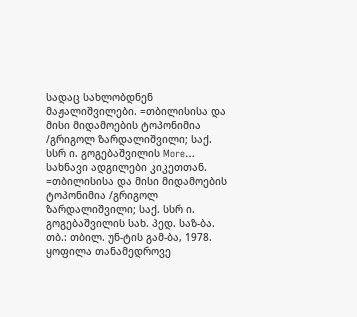სადაც სახლობდნენ მაჟალიშვილები. =თბილისისა და მისი მიდამოების ტოპონიმია /გრიგოლ ზარდალიშვილი; საქ. სსრ ი. გოგებაშვილის More…
სახნავი ადგილები კიკეთთან. =თბილისისა და მისი მიდამოების ტოპონიმია /გრიგოლ ზარდალიშვილი; საქ. სსრ ი. გოგებაშვილის სახ. პედ. საზ-ბა. თბ.: თბილ. უნ-ტის გამ-ბა, 1978.
ყოფილა თანამედროვე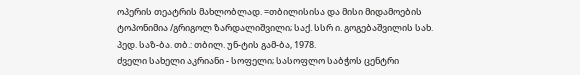ოპერის თეატრის მახლობლად. =თბილისისა და მისი მიდამოების ტოპონიმია /გრიგოლ ზარდალიშვილი; საქ. სსრ ი. გოგებაშვილის სახ. პედ. საზ-ბა. თბ.: თბილ. უნ-ტის გამ-ბა, 1978.
ძველი სახელი აკრიანი - სოფელი; სასოფლო საბჭოს ცენტრი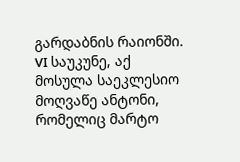გარდაბნის რაიონში. VI საუკუნე, აქ მოსულა საეკლესიო მოღვაწე ანტონი, რომელიც მარტო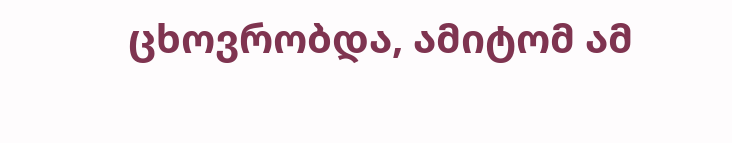ცხოვრობდა, ამიტომ ამ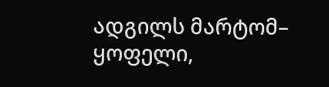ადგილს მარტომ– ყოფელი,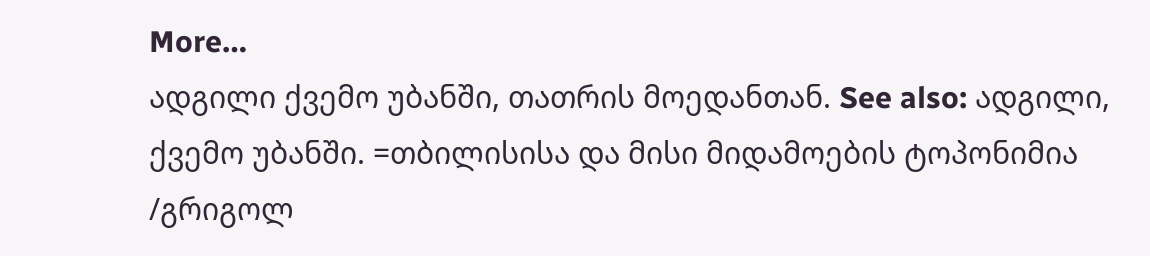More…
ადგილი ქვემო უბანში, თათრის მოედანთან. See also: ადგილი, ქვემო უბანში. =თბილისისა და მისი მიდამოების ტოპონიმია /გრიგოლ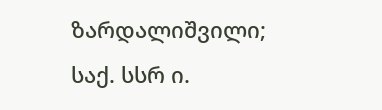ზარდალიშვილი; საქ. სსრ ი.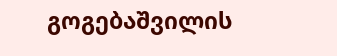გოგებაშვილის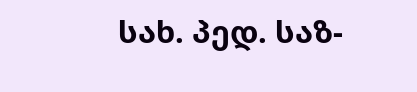სახ. პედ. საზ-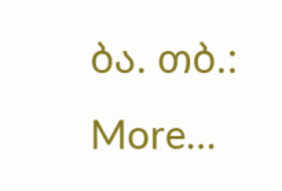ბა. თბ.: More…